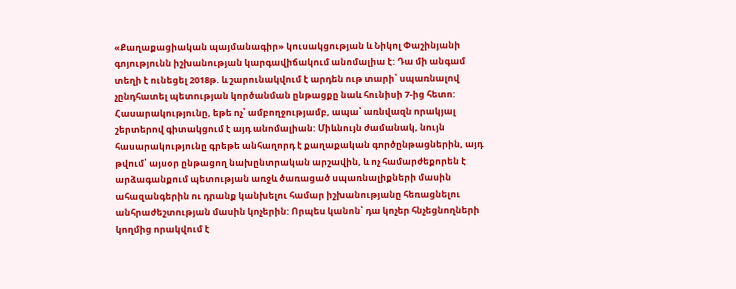«Քաղաքացիական պայմանագիր» կուսակցության և Նիկոլ Փաշինյանի գոյությունն իշխանության կարգավիճակում անոմալիա է: Դա մի անգամ տեղի է ունեցել 2018թ. և շարունակվում է արդեն ութ տարի՝ սպառնալով չընդհատել պետության կործանման ընթացքը նաև հունիսի 7-ից հետո: Հասարակությունը, եթե ոչ՝ ամբողջությամբ, ապա՝ առնվազն որակյալ շերտերով գիտակցում է այդ անոմալիան: Միևնույն ժամանակ, նույն հասարակությունը գրեթե անհաղորդ է քաղաքական գործընթացներին, այդ թվում՝ այսօր ընթացող նախընտրական արշավին, և ոչ համարժեքորեն է արձագանքում պետության առջև ծառացած սպառնալիքների մասին ահազանգերին ու դրանք կանխելու համար իշխանությանը հեռացնելու անհրաժեշտության մասին կոչերին: Որպես կանոն՝ դա կոչեր հնչեցնողների կողմից որակվում է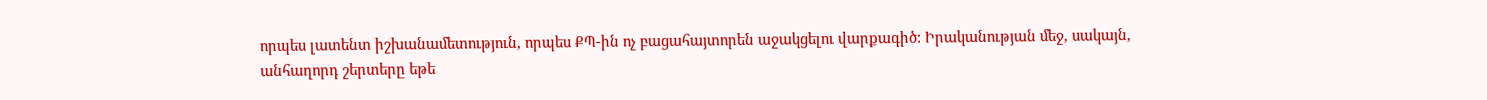որպես լատենտ իշխանամետություն, որպես ՔՊ-ին ոչ բացահայտորեն աջակցելու վարքագիծ: Իրականության մեջ, սակայն, անհաղորդ շերտերը եթե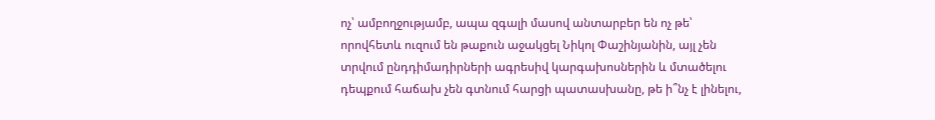ոչ՝ ամբողջությամբ, ապա զգալի մասով անտարբեր են ոչ թե՝ որովհետև ուզում են թաքուն աջակցել Նիկոլ Փաշինյանին, այլ չեն տրվում ընդդիմադիրների ագրեսիվ կարգախոսներին և մտածելու դեպքում հաճախ չեն գտնում հարցի պատասխանը, թե ի՞նչ է լինելու,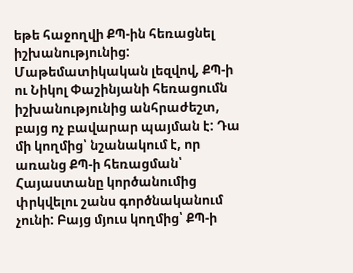եթե հաջողվի ՔՊ-ին հեռացնել իշխանությունից: Մաթեմատիկական լեզվով, ՔՊ-ի ու Նիկոլ Փաշինյանի հեռացումն իշխանությունից անհրաժեշտ, բայց ոչ բավարար պայման է: Դա մի կողմից՝ նշանակում է, որ առանց ՔՊ-ի հեռացման՝ Հայաստանը կործանումից փրկվելու շանս գործնականում չունի: Բայց մյուս կողմից՝ ՔՊ-ի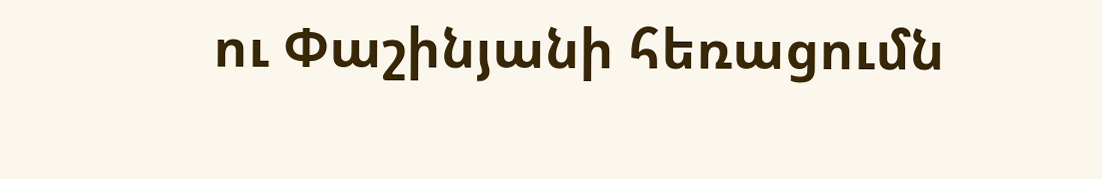ու Փաշինյանի հեռացումն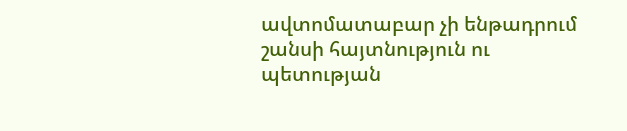ավտոմատաբար չի ենթադրում շանսի հայտնություն ու պետության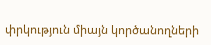փրկություն միայն կործանողների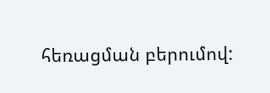հեռացման բերումով: